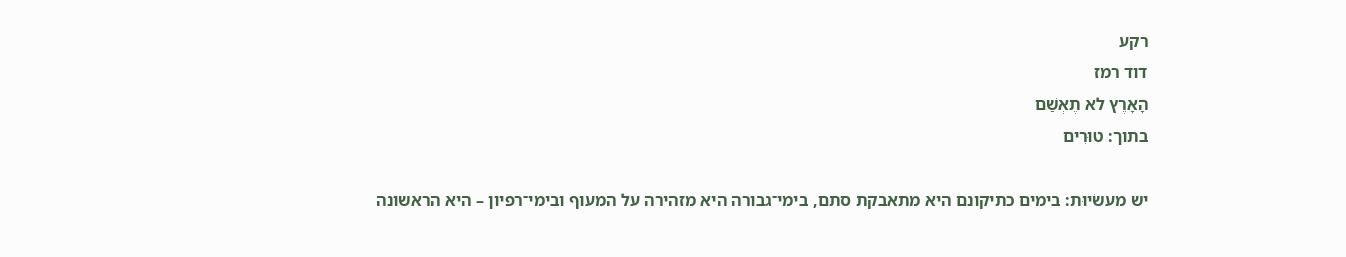רקע
דוד רמז
הָאָרֶץ לא תֶאְשַׁם
בתוך: טוּרִים

יש מעשׂיוּת: בימים כתיקונם היא מתאבקת סתם, בימי־גבורה היא מזהירה על המעוף ובימי־רפיון – היא הראשונה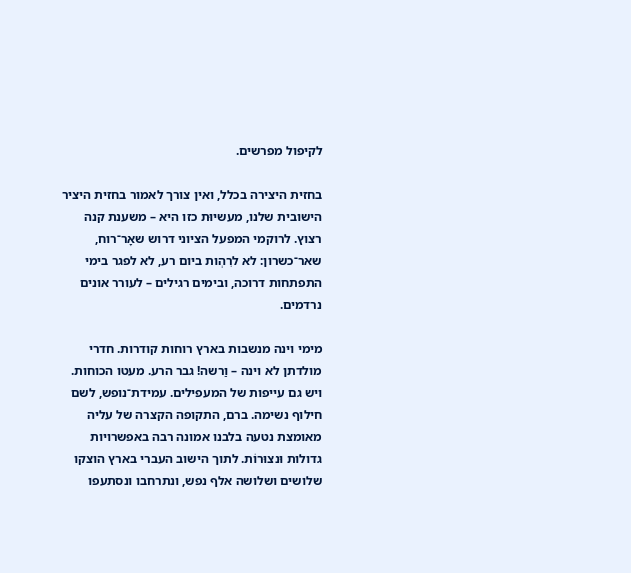לקיפול מפרשים.

בחזית היצירה בכלל, ואין צורך לאמור בחזית היציר הישובית שלנו, מעשיוּת כזו היא – משענת קנה רצוץ. לרוקמי המפעל הציוני דרוש שאָר־רוח, שאר־כשרון: לא לרִהְות ביום רע, לא לפגר בימי התפתחות דרוכה, ובימים רגילים – לעורר אונים נרדמים.

מימי וינה מנשבות בארץ רוחות קודרות. חדרי מולדתן לא וינה – וַרשה! גבר הרע. מעטו הכוחות. ויש גם עייפות של המעפילים. עמידת־נופש, לשם חילוף נשימה. ברם, התקופה הקצרה של עליה מאומצת נטעה בלבנו אמונה רבה באפשרויות גדולות וּנצוּרוֹת. לתוך הישוב העברי בארץ הוצקו שלושים ושלושה אלף נפש, ונתרחבו ונסתעפו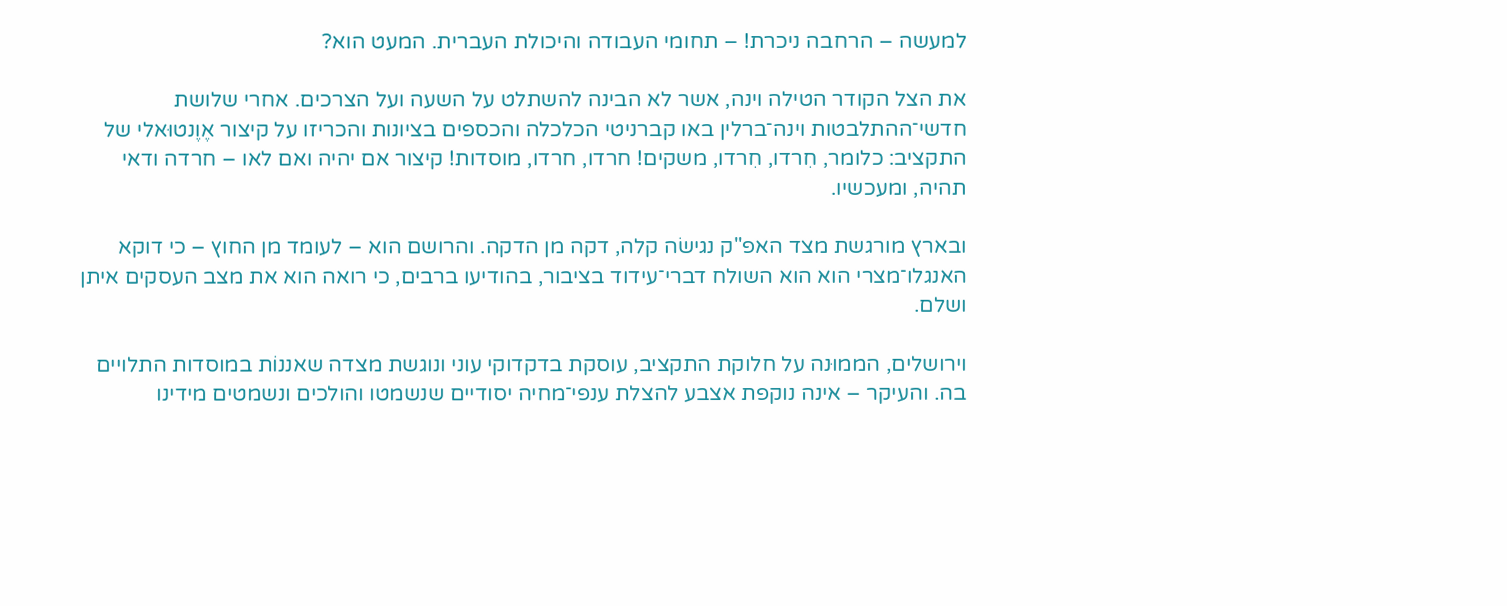למעשה – הרחבה ניכרת! – תחומי העבודה והיכולת העברית. המעט הוא?

את הצל הקודר הטילה וינה, אשר לא הבינה להשתלט על השעה ועל הצרכים. אחרי שלושת חדשי־ההתלבטות וינה־ברלין באו קברניטי הכלכלה והכספים בציונות והכריזו על קיצור אֶוֶנטוּאלי של התקציב: כלומר, חִרדו, חִרדו, משקים! חרדו, חרדו, מוסדות! קיצור אם יהיה ואם לאו – חרדה ודאי תהיה, ומעכשיו.

ובארץ מורגשת מצד האפ"ק נגישׂה קלה, דקה מן הדקה. והרושם הוא – לעומד מן החוץ – כי דוקא האנגלו־מצרי הוא הוא השולח דברי־עידוד בציבור, בהודיעו ברבים, כי רואה הוא את מצב העסקים איתן ושלם.

וירושלים, הממוּנה על חלוקת התקציב, עוסקת בדקדוקי עוני ונוגשת מצדה שאננוֹת במוסדות התלויים בה. והעיקר – אינה נוקפת אצבע להצלת ענפי־מחיה יסודיים שנשמטו והולכים ונשמטים מידינו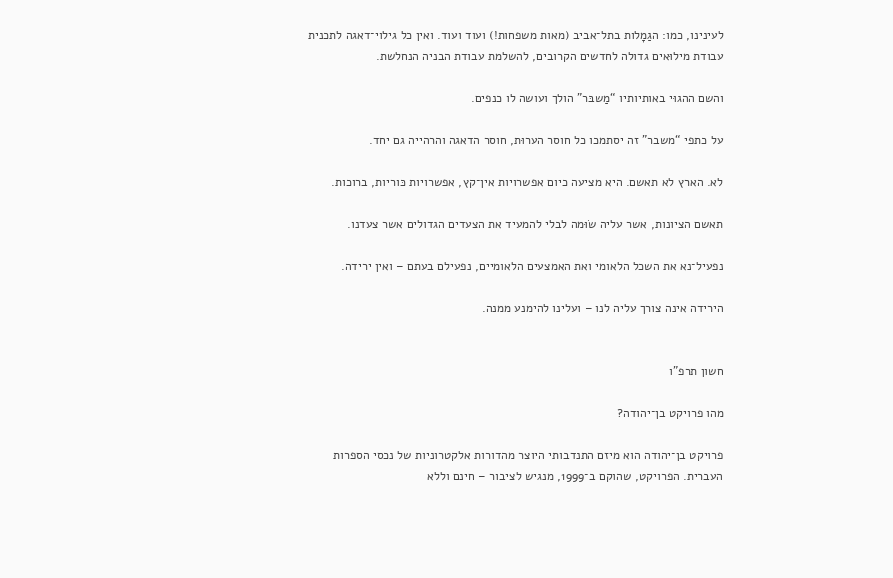לעינינו, כמו: הגַמָלות בתל־אביב (מאות משפחות!) ועוד ועוד. ואין כל גילוי־דאגה לתכנית עבודת מילוּאים גדולה לחדשים הקרובים, להשלמת עבודת הבניה הנחלשת.

והשם ההגוּי באותיותיו “מַשבּר” הולך ועושה לו כנפים.

על כתפי “משבר” זה יסתמכו כל חוסר הערוּת, חוסר הדאגה והרהייה גם יחד.

לא. הארץ לא תאשם. היא מציעה כיום אפשרויות אין־קץ, אפשרויות כּוריות, ברוכות.

תאשם הציונות, אשר עליה שׂוּמה לבלי להמעיד את הצעדים הגדולים אשר צעדנו.

נפעיל־נא את השכל הלאומי ואת האמצעים הלאומיים, נפעילם בעתם – ואין ירידה.

הירידה אינה צורך עליה לנו – ועלינו להימנע ממנה.


חשון תרפ"ו

מהו פרויקט בן־יהודה?

פרויקט בן־יהודה הוא מיזם התנדבותי היוצר מהדורות אלקטרוניות של נכסי הספרות העברית. הפרויקט, שהוקם ב־1999, מנגיש לציבור – חינם וללא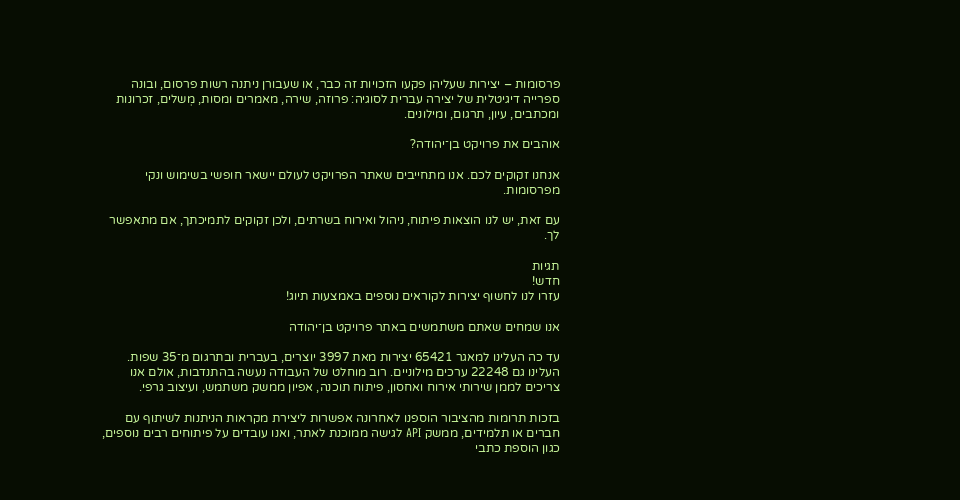פרסומות – יצירות שעליהן פקעו הזכויות זה כבר, או שעבורן ניתנה רשות פרסום, ובונה ספרייה דיגיטלית של יצירה עברית לסוגיה: פרוזה, שירה, מאמרים ומסות, מְשלים, זכרונות ומכתבים, עיון, תרגום, ומילונים.

אוהבים את פרויקט בן־יהודה?

אנחנו זקוקים לכם. אנו מתחייבים שאתר הפרויקט לעולם יישאר חופשי בשימוש ונקי מפרסומות.

עם זאת, יש לנו הוצאות פיתוח, ניהול ואירוח בשרתים, ולכן זקוקים לתמיכתך, אם מתאפשר לך.

תגיות
חדש!
עזרו לנו לחשוף יצירות לקוראים נוספים באמצעות תיוג!

אנו שמחים שאתם משתמשים באתר פרויקט בן־יהודה

עד כה העלינו למאגר 65421 יצירות מאת 3997 יוצרים, בעברית ובתרגום מ־35 שפות. העלינו גם 22248 ערכים מילוניים. רוב מוחלט של העבודה נעשה בהתנדבות, אולם אנו צריכים לממן שירותי אירוח ואחסון, פיתוח תוכנה, אפיון ממשק משתמש, ועיצוב גרפי.

בזכות תרומות מהציבור הוספנו לאחרונה אפשרות ליצירת מקראות הניתנות לשיתוף עם חברים או תלמידים, ממשק API לגישה ממוכנת לאתר, ואנו עובדים על פיתוחים רבים נוספים, כגון הוספת כתבי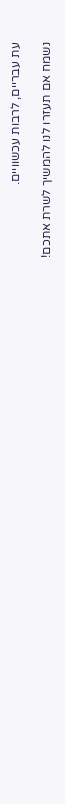עת עבריים, לרבות עכשוויים.

נשמח אם תעזרו לנו להמשיך לשרת אתכם!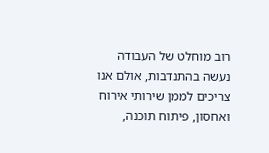רוב מוחלט של העבודה נעשה בהתנדבות, אולם אנו צריכים לממן שירותי אירוח ואחסון, פיתוח תוכנה,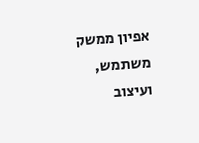אפיון ממשק משתמש, ועיצוב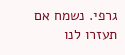גרפי. נשמח אם תעזרו לנו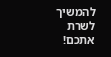להמשיך לשרת אתכם!